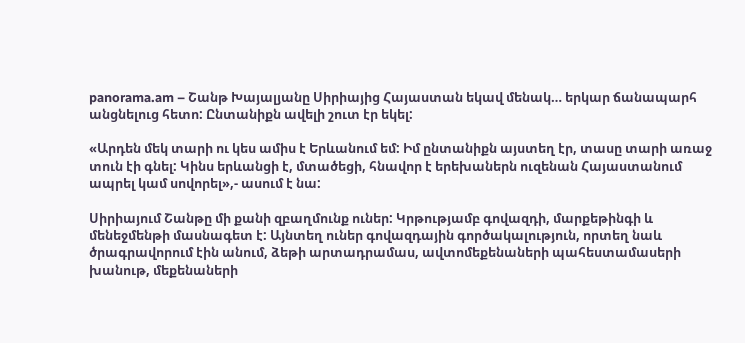panorama.am – Շանթ Խայալյանը Սիրիայից Հայաստան եկավ մենակ… երկար ճանապարհ անցնելուց հետո: Ընտանիքն ավելի շուտ էր եկել:

«Արդեն մեկ տարի ու կես ամիս է Երևանում եմ: Իմ ընտանիքն այստեղ էր, տասը տարի առաջ տուն էի գնել: Կինս երևանցի է, մտածեցի, հնավոր է երեխաներն ուզենան Հայաստանում ապրել կամ սովորել»,- ասում է նա:

Սիրիայում Շանթը մի քանի զբաղմունք ուներ: Կրթությամբ գովազդի, մարքեթինգի և մենեջմենթի մասնագետ է: Այնտեղ ուներ գովազդային գործակալություն, որտեղ նաև ծրագրավորում էին անում, ձեթի արտադրամաս, ավտոմեքենաների պահեստամասերի խանութ, մեքենաների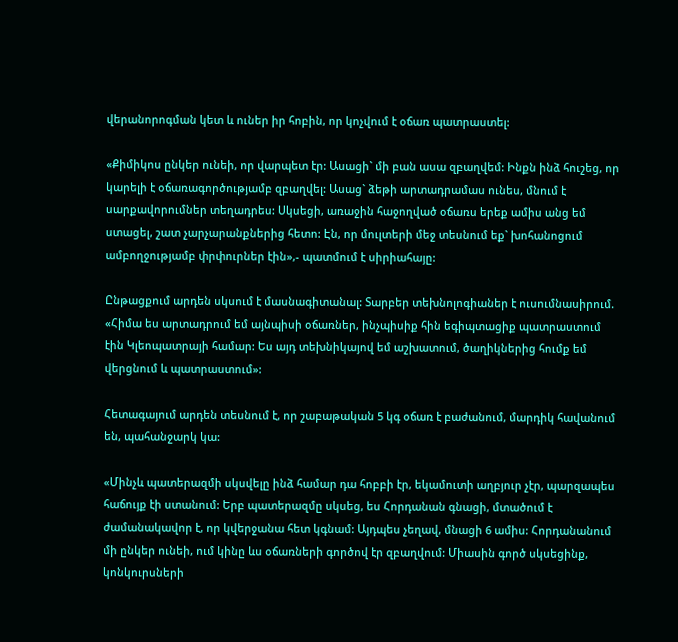վերանորոգման կետ և ուներ իր հոբին, որ կոչվում է օճառ պատրաստել:

«Քիմիկոս ընկեր ունեի, որ վարպետ էր: Ասացի` մի բան ասա զբաղվեմ: Ինքն ինձ հուշեց, որ կարելի է օճառագործությամբ զբաղվել: Ասաց` ձեթի արտադրամաս ունես, մնում է սարքավորումներ տեղադրես: Սկսեցի, առաջին հաջողված օճառս երեք ամիս անց եմ ստացել, շատ չարչարանքներից հետո: Էն, որ մուլտերի մեջ տեսնում եք` խոհանոցում ամբողջությամբ փրփուրներ էին»,- պատմում է սիրիահայը:

Ընթացքում արդեն սկսում է մասնագիտանալ: Տարբեր տեխնոլոգիաներ է ուսումնասիրում. «Հիմա ես արտադրում եմ այնպիսի օճառներ, ինչպիսիք հին եգիպտացիք պատրաստում էին Կլեոպատրայի համար: Ես այդ տեխնիկայով եմ աշխատում, ծաղիկներից հումք եմ վերցնում և պատրաստում»:

Հետագայում արդեն տեսնում է, որ շաբաթական 5 կգ օճառ է բաժանում, մարդիկ հավանում են, պահանջարկ կա:

«Մինչև պատերազմի սկսվելը ինձ համար դա հոբբի էր, եկամուտի աղբյուր չէր, պարզապես հաճույք էի ստանում: Երբ պատերազմը սկսեց, ես Հորդանան գնացի, մտածում է ժամանակավոր է, որ կվերջանա հետ կգնամ: Այդպես չեղավ, մնացի 6 ամիս: Հորդանանում մի ընկեր ունեի, ում կինը ևս օճառների գործով էր զբաղվում: Միասին գործ սկսեցինք, կոնկուրսների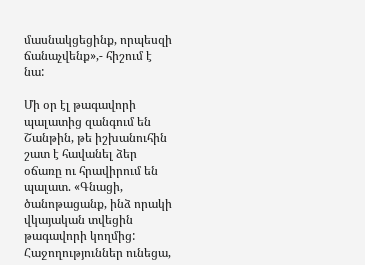մասնակցեցինք, որպեսզի ճանաչվենք»,- հիշում է նա:

Մի օր էլ թագավորի պալատից զանգում են Շանթին, թե իշխանուհին շատ է հավանել ձեր օճառը ու հրավիրում են պալատ. «Գնացի, ծանոթացանք, ինձ որակի վկայական տվեցին թագավորի կողմից: Հաջողություններ ունեցա,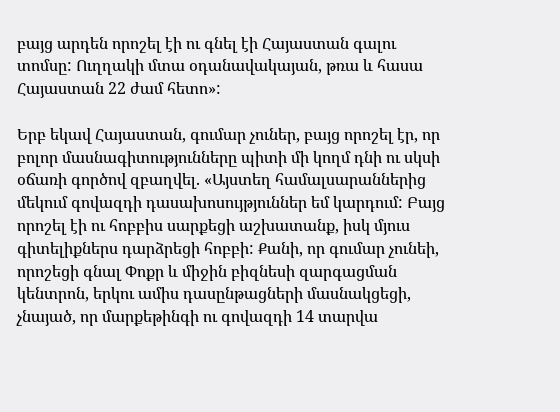բայց արդեն որոշել էի ու գնել էի Հայաստան գալու տոմսը: Ուղղակի մտա օդանավակայան, թռա և հասա Հայաստան 22 ժամ հետո»:

Երբ եկավ Հայաստան, գումար չուներ, բայց որոշել էր, որ բոլոր մասնագիտությունները պիտի մի կողմ դնի ու սկսի օճառի գործով զբաղվել. «Այստեղ համալսարաններից մեկում գովազդի դասախոսույթյուններ եմ կարդում: Բայց որոշել էի ու հոբբիս սարքեցի աշխատանք, իսկ մյուս գիտելիքներս դարձրեցի հոբբի: Քանի, որ գումար չունեի, որոշեցի գնալ Փոքր և միջին բիզնեսի զարգացման կենտրոն, երկու ամիս դասընթացների մասնակցեցի, չնայած, որ մարքեթինգի ու գովազդի 14 տարվա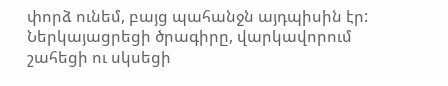փորձ ունեմ, բայց պահանջն այդպիսին էր: Ներկայացրեցի ծրագիրը, վարկավորում շահեցի ու սկսեցի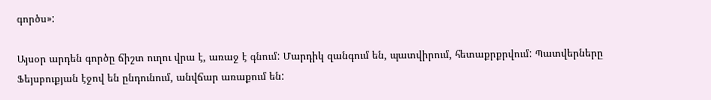գործս»:

Այսօր արդեն գործը ճիշտ ուղու վրա է, առաջ է գնում: Մարդիկ զանգում են, պատվիրում, հետաքրքրվում: Պատվերները Ֆեյսբուքյան էջով են ընդունում, անվճար առաքում են: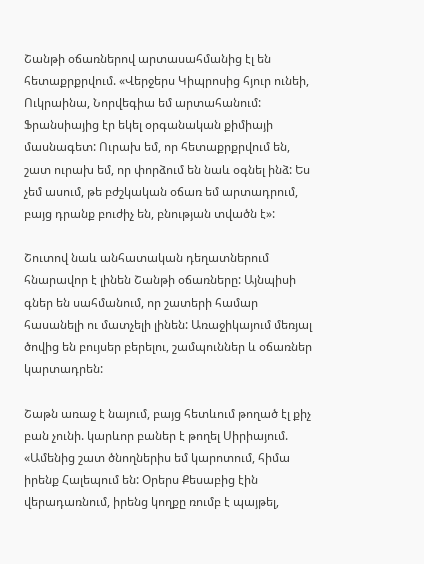Շանթի օճառներով արտասահմանից էլ են հետաքրքրվում. «Վերջերս Կիպրոսից հյուր ունեի, Ուկրաինա, Նորվեգիա եմ արտահանում: Ֆրանսիայից էր եկել օրգանական քիմիայի մասնագետ: Ուրախ եմ, որ հետաքրքրվում են, շատ ուրախ եմ, որ փորձում են նաև օգնել ինձ: Ես չեմ ասում, թե բժշկական օճառ եմ արտադրում, բայց դրանք բուժիչ են, բնության տվածն է»:

Շուտով նաև անհատական դեղատներում հնարավոր է լինեն Շանթի օճառները: Այնպիսի գներ են սահմանում, որ շատերի համար հասանելի ու մատչելի լինեն: Առաջիկայում մեռյալ ծովից են բույսեր բերելու, շամպուններ և օճառներ կարտադրեն:

Շաթն առաջ է նայում, բայց հետևում թողած էլ քիչ բան չունի. կարևոր բաներ է թողել Սիրիայում. «Ամենից շատ ծնողներիս եմ կարոտում, հիմա իրենք Հալեպում են: Օրերս Քեսաբից էին վերադառնում, իրենց կողքը ռումբ է պայթել,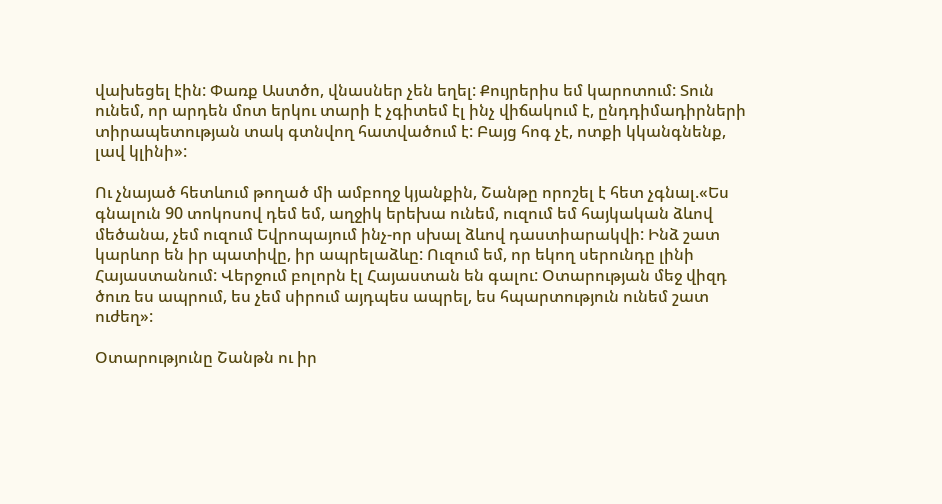վախեցել էին: Փառք Աստծո, վնասներ չեն եղել: Քույրերիս եմ կարոտում: Տուն ունեմ, որ արդեն մոտ երկու տարի է չգիտեմ էլ ինչ վիճակում է, ընդդիմադիրների տիրապետության տակ գտնվող հատվածում է: Բայց հոգ չէ, ոտքի կկանգնենք, լավ կլինի»:

Ու չնայած հետևում թողած մի ամբողջ կյանքին, Շանթը որոշել է հետ չգնալ.«Ես գնալուն 90 տոկոսով դեմ եմ, աղջիկ երեխա ունեմ, ուզում եմ հայկական ձևով մեծանա, չեմ ուզում Եվրոպայում ինչ-որ սխալ ձևով դաստիարակվի: Ինձ շատ կարևոր են իր պատիվը, իր ապրելաձևը: Ուզում եմ, որ եկող սերունդը լինի Հայաստանում: Վերջում բոլորն էլ Հայաստան են գալու: Օտարության մեջ վիզդ ծուռ ես ապրում, ես չեմ սիրում այդպես ապրել, ես հպարտություն ունեմ շատ ուժեղ»:

Օտարությունը Շանթն ու իր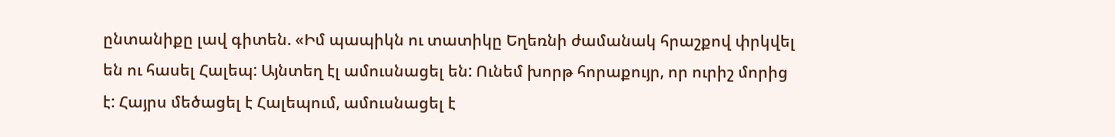ընտանիքը լավ գիտեն. «Իմ պապիկն ու տատիկը Եղեռնի ժամանակ հրաշքով փրկվել են ու հասել Հալեպ: Այնտեղ էլ ամուսնացել են: Ունեմ խորթ հորաքույր, որ ուրիշ մորից է: Հայրս մեծացել է Հալեպում, ամուսնացել է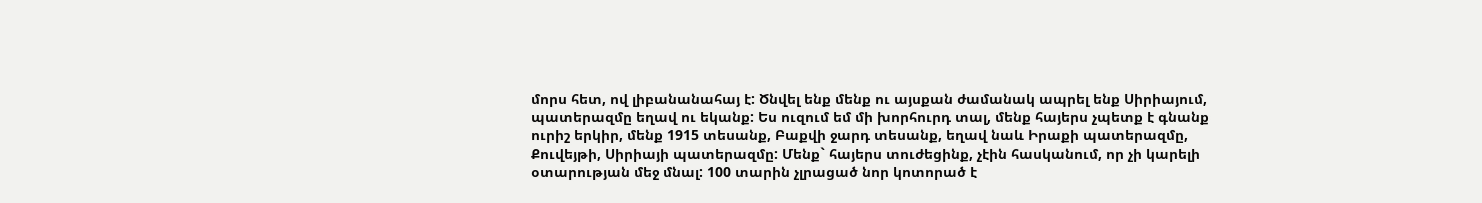մորս հետ, ով լիբանանահայ է: Ծնվել ենք մենք ու այսքան ժամանակ ապրել ենք Սիրիայում, պատերազմը եղավ ու եկանք: Ես ուզում եմ մի խորհուրդ տալ, մենք հայերս չպետք է գնանք ուրիշ երկիր, մենք 1915 տեսանք, Բաքվի ջարդ տեսանք, եղավ նաև Իրաքի պատերազմը, Քուվեյթի, Սիրիայի պատերազմը: Մենք` հայերս տուժեցինք, չէին հասկանում, որ չի կարելի օտարության մեջ մնալ: 100 տարին չլրացած նոր կոտորած է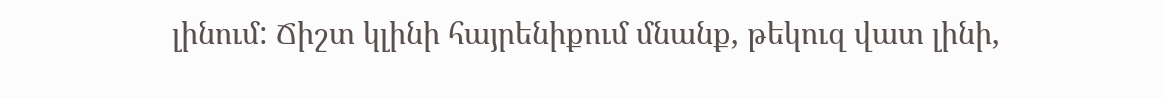լինում: Ճիշտ կլինի հայրենիքում մնանք, թեկուզ վատ լինի,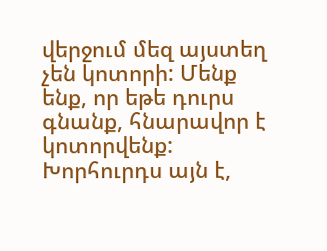վերջում մեզ այստեղ չեն կոտորի: Մենք ենք, որ եթե դուրս գնանք, հնարավոր է կոտորվենք: Խորհուրդս այն է,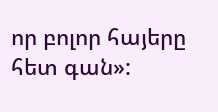որ բոլոր հայերը հետ գան»: